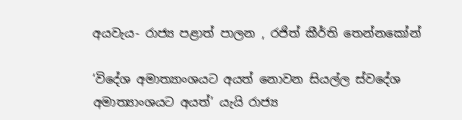අයවැය- රාජ්‍ය පළාත් පාලන , රජිත් කීර්ති තෙන්නකෝන්

‘විදේශ අමාත්‍යාංශයට අයත් නොවන සියල්ල ස්වදේශ අමාත්‍යාංශයට අයත්’ යැයි රාජ්‍ය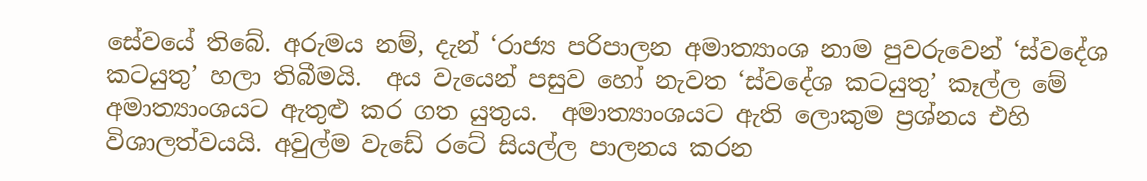සේවයේ තිබේ. අරුමය නම්, දැන් ‘රාජ්‍ය පරිපාලන අමාත්‍යාංශ නාම පුවරුවෙන් ‘ස්වදේශ කටයුතු’ හලා තිබීමයි.  අය වැයෙන් පසුව හෝ නැවත ‘ස්වදේශ කටයුතු’ කෑල්ල මේ අමාත්‍යාංශයට ඇතුළු කර ගත යුතුය.  අමාත්‍යාංශයට ඇති ලොකුම ප්‍රශ්නය එහි විශාලත්වයයි. අවුල්ම වැඩේ රටේ සියල්ල පාලනය කරන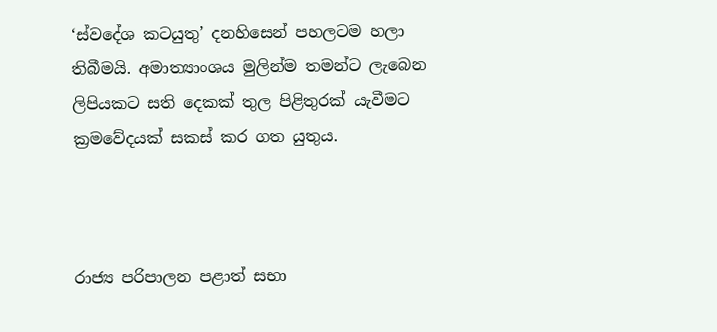‘ස්වදේශ කටයුතු’ දනහිසෙන් පහලටම හලා තිබීමයි. අමාත්‍යාංශය මුලින්ම තමන්ට ලැබෙන ලිපියකට සති දෙකක් තුල පිළිතුරක් යැවීමට ක්‍රමවේදයක් සකස් කර ගත යුතුය.



රාජ්‍ය පරිපාලන පළාත් සභා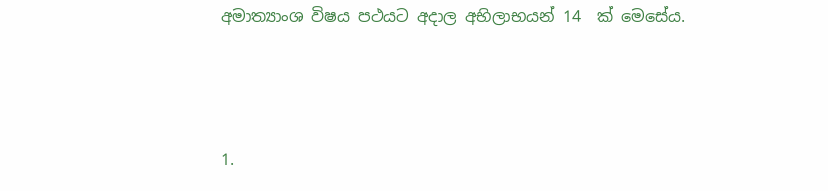අමාත්‍යාංශ විෂය පථයට අදාල අභිලාභයන් 14  ක් මෙසේය.



1.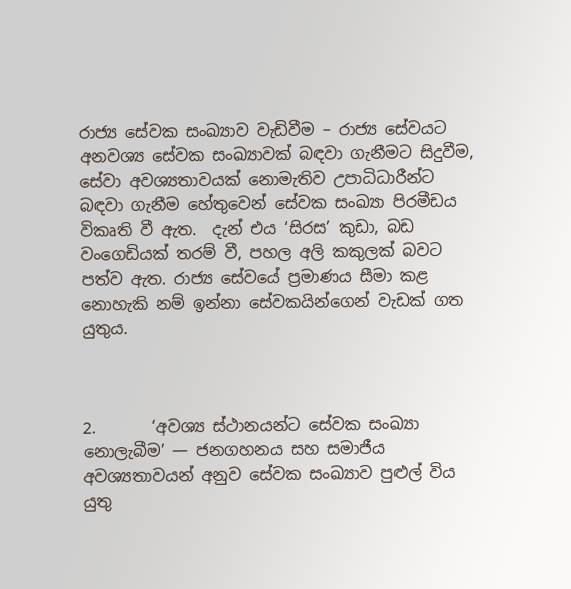රාජ්‍ය සේවක සංඛ්‍යාව වැඩිවීම – රාජ්‍ය සේවයට අනවශ්‍ය සේවක සංඛ්‍යාවක් බඳවා ගැනීමට සිදුවීම, සේවා අවශ්‍යතාවයක් නොමැතිව උපාධිධාරීන්ට බඳවා ගැනීම හේතුවෙන් සේවක සංඛ්‍යා පිරමීඩය විකෘති වී ඇත.  දැන් එය ‘සිරස’ කුඩා, බඩ වංගෙඩියක් තරම් වී, පහල අලි කකුලක් බවට පත්ව ඇත. රාජ්‍ය සේවයේ ප්‍රමාණය සීමා කළ නොහැකි නම් ඉන්නා සේවකයින්ගෙන් වැඩක් ගත යුතුය.



2.       ‘අවශ්‍ය ස්ථානයන්ට සේවක සංඛ්‍යා නොලැබීම’ — ජනගහනය සහ සමාජීය අවශ්‍යතාවයන් අනුව සේවක සංඛ්‍යාව පුළුල් විය යුතු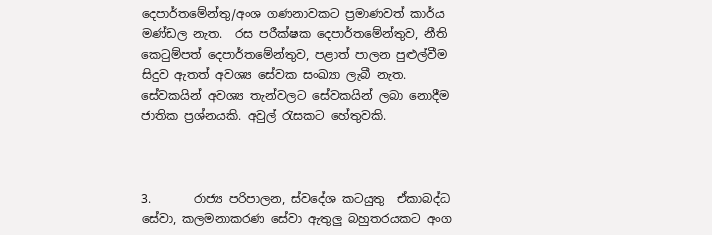දෙපාර්තමේන්තු/අංශ ගණනාවකට ප්‍රමාණවත් කාර්ය මණ්ඩල නැත.  රස පරීක්ෂක දෙපාර්තමේන්තුව, නීති කෙටුම්පත් දෙපාර්තමේන්තුව, පළාත් පාලන පුළුල්වීම සිදුව ඇතත් අවශ්‍ය සේවක සංඛ්‍යා ලැබී නැත. සේවකයින් අවශ්‍ය තැන්වලට සේවකයින් ලබා නොදීම ජාතික ප්‍රශ්නයකි. අවුල් රැසකට හේතුවකි.



3.       රාජ්‍ය පරිපාලන, ස්වදේශ කටයුතු  ඒකාබද්ධ සේවා, කලමනාකරණ සේවා ඇතුලු බහුතරයකට අංග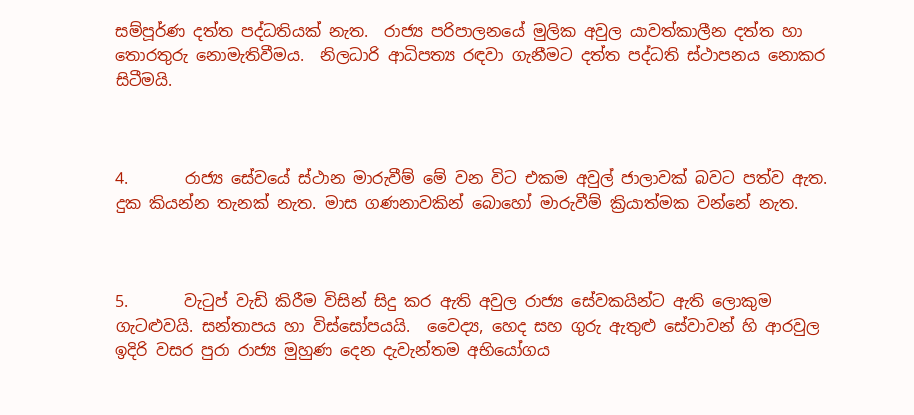සම්පූර්ණ දත්ත පද්ධතියක් නැත.  රාජ්‍ය පරිපාලනයේ මුලික අවුල යාවත්කාලීන දත්ත හා තොරතුරු නොමැතිවීමය.  නිලධාරි ආධිපත්‍ය රඳවා ගැනීමට දත්ත පද්ධති ස්ථාපනය නොකර සිටීමයි.



4.       රාජ්‍ය සේවයේ ස්ථාන මාරුවීම් මේ වන විට එකම අවුල් ජාලාවක් බවට පත්ව ඇත. දුක කියන්න තැනක් නැත. මාස ගණනාවකින් බොහෝ මාරුවීම් ක්‍රියාත්මක වන්නේ නැත.



5.       වැටුප් වැඩි කිරීම විසින් සිදු කර ඇති අවුල රාජ්‍ය සේවකයින්ට ඇති ලොකුම ගැටළුවයි. සන්තාපය හා විස්සෝපයයි.  වෛද්‍ය, හෙද සහ ගුරු ඇතුළු සේවාවන් හි ආරවුල ඉදිරි වසර පුරා රාජ්‍ය මුහුණ දෙන දැවැන්තම අභියෝගය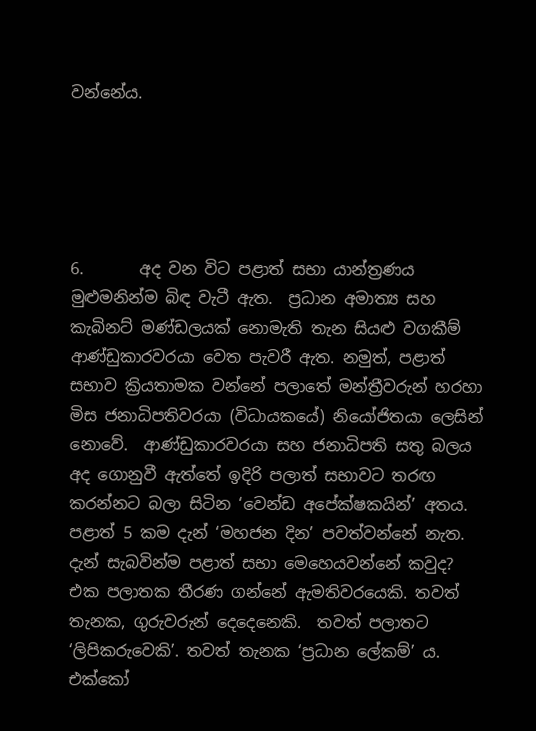වන්නේය.





6.       අද වන විට පළාත් සභා යාන්ත්‍රණය මුළුමනින්ම බිඳ වැටී ඇත.  ප්‍රධාන අමාත්‍ය සහ කැබිනට් මණ්ඩලයක් නොමැති තැන සියළු වගකීම් ආණ්ඩුකාරවරයා වෙත පැවරී ඇත. නමුත්, පළාත් සභාව ක්‍රියතාමක වන්නේ පලාතේ මන්ත්‍රීවරුන් හරහා මිස ජනාධිපතිවරයා (විධායකයේ) නියෝජිතයා ලෙසින් නොවේ.  ආණ්ඩුකාරවරයා සහ ජනාධිපති සතු බලය අද ගොනුවී ඇත්තේ ඉදිරි පලාත් සභාවට තරඟ කරන්නට බලා සිටින ‘වෙන්ඩ අපේක්ෂකයින්’ අතය.  පළාත් 5 කම දැන් ‘මහජන දින’ පවත්වන්නේ නැත. දැන් සැබවින්ම පළාත් සභා මෙහෙයවන්නේ කවුද?   එක පලාතක තීරණ ගන්නේ ඇමතිවරයෙකි. තවත් තැනක, ගුරුවරුන් දෙදෙනෙකි.  තවත් පලාතට ‘ලිපිකරුවෙකි’. තවත් තැනක ‘ප්‍රධාන ලේකම්’ ය. එක්කෝ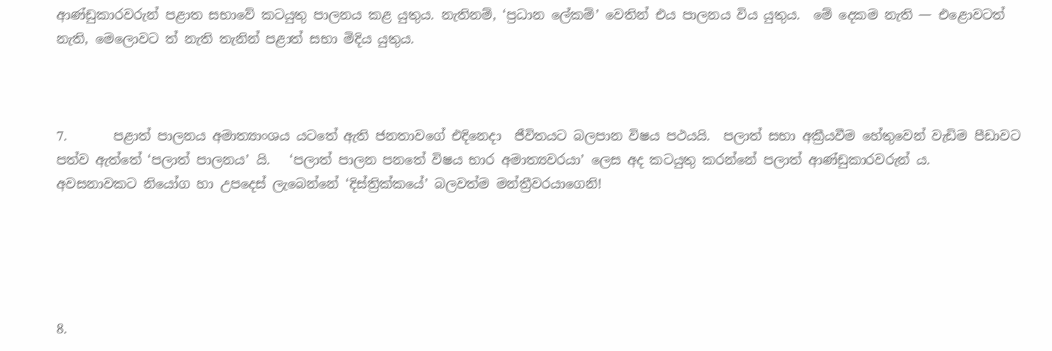ආණ්ඩුකාරවරුන් පළාත සභාවේ කටයුතු පාලනය කළ යුතුය. නැතිනම්, ‘ප්‍රධාන ලේකම්’ වෙතින් එය පාලනය විය යුතුය.  මේ දෙකම නැති — එළොවටත් නැති, මෙලොවට ත් නැති තැනින් පළාත් සභා මිදිය යුතුය.



7.       පළාත් පාලනය අමාත්‍යාංශය යටතේ ඇති ජනතාවගේ එදිනෙදා  ජීවිතයට බලපාන විෂය පථයයි.  පලාත් සභා අක්‍රීයවීම හේතුවෙන් වැඩිම පීඩාවට පත්ව ඇත්තේ ‘පලාත් පාලනය’ යි.   ‘පලාත් පාලන පනතේ විෂය භාර අමාත්‍යවරයා’ ලෙස අද කටයුතු කරන්නේ පලාත් ආණ්ඩුකාරවරුන් ය.   අවසනාවකට නියෝග හා උපදෙස් ලැබෙන්නේ ‘දිස්ත්‍රික්කයේ’ බලවත්ම මන්ත්‍රීවරයාගෙනි!





8.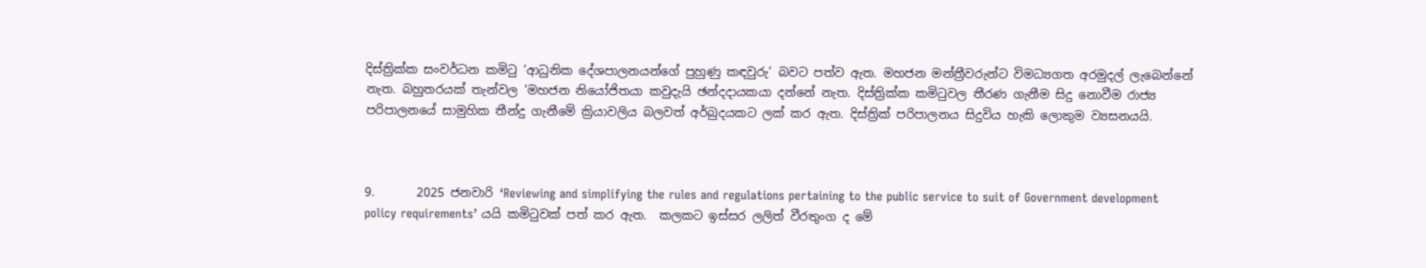දිස්ත්‍රික්ක සංවර්ධන කමිටු ‘ආධුනික දේශපාලනයන්ගේ පුහුණු කඳවුරු’ බවට පත්ව ඇත. මහජන මන්ත්‍රීවරුන්ට විමධ්‍යගත අරමුදල් ලැබෙන්නේ නැත. බහුතරයක් තැන්වල ‘මහජන නියෝජිතයා කවුදැයි ඡන්දදායකයා දන්නේ නැත. දිස්ත්‍රික්ක කමිටුවල තීරණ ගැනීම සිදු නොවීම රාජ්‍ය පරිපාලනයේ සාමුහික තීන්දු ගැනීමේ ක්‍රියාවලිය බලවත් අර්බුදයකට ලක් කර ඇත. දිස්ත්‍රික් පරිපාලනය සිදුවිය හැකි ලොකුම ව්‍යසනයයි.



9.       2025 ජනවාරි ‘Reviewing and simplifying the rules and regulations pertaining to the public service to suit of Government development policy requirements’ යයි කමිටුවක් පත් කර ඇත.  කලකට ඉස්සර ලලිත් වීරතුංග ද මේ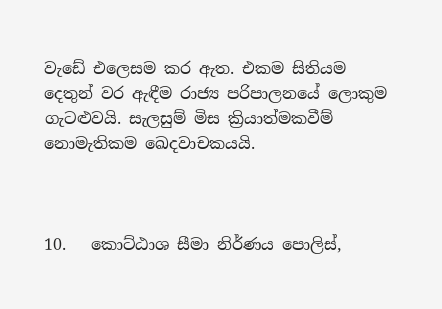වැඩේ එලෙසම කර ඇත. එකම සිතියම දෙතුන් වර ඇඳීම රාජ්‍ය පරිපාලනයේ ලොකුම ගැටළුවයි. සැලසුම් මිස ක්‍රියාත්මකවීම් නොමැතිකම ඛෙදවාචකයයි.



10.   කොට්ඨාශ සීමා නිර්ණය පොලිස්,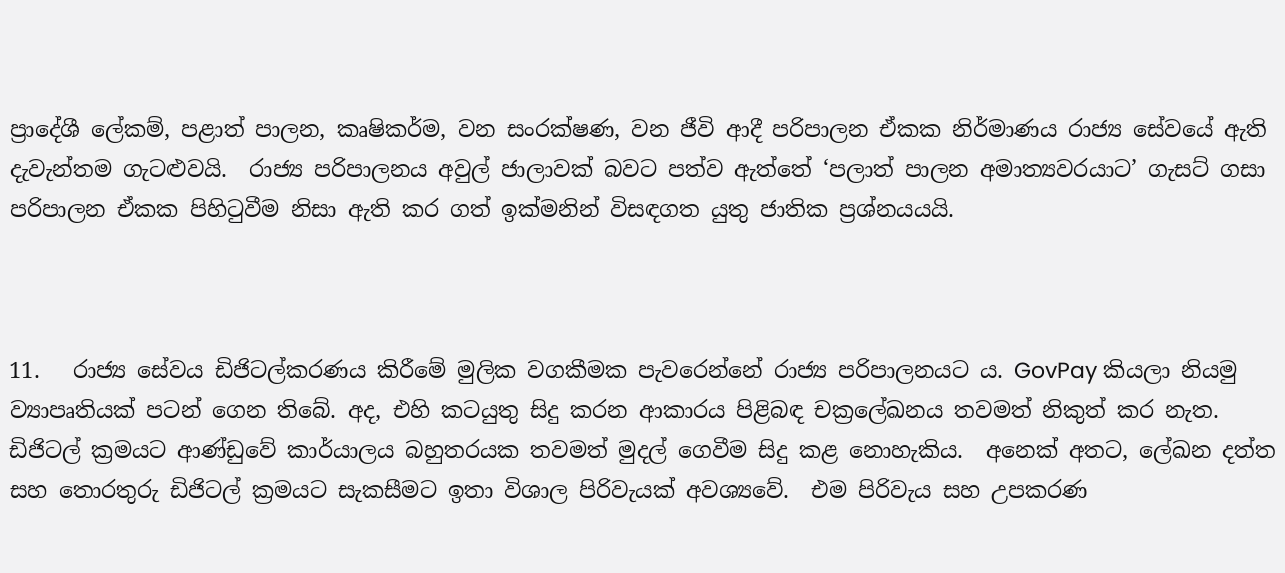ප්‍රාදේශී ලේකම්, පළාත් පාලන, කෘෂිකර්ම, වන සංරක්ෂණ, වන ජීවි ආදී පරිපාලන ඒකක නිර්මාණය රාජ්‍ය සේවයේ ඇති දැවැන්තම ගැටළුවයි.  රාජ්‍ය පරිපාලනය අවුල් ජාලාවක් බවට පත්ව ඇත්තේ ‘පලාත් පාලන අමාත්‍යවරයාට’ ගැසට් ගසා පරිපාලන ඒකක පිහිටුවීම නිසා ඇති කර ගත් ඉක්මනින් විසඳගත යුතු ජාතික ප්‍රශ්නයයයි.



11.   රාජ්‍ය සේවය ඩිජිටල්කරණය කිරීමේ මුලික වගකීමක පැවරෙන්නේ රාජ්‍ය පරිපාලනයට ය. GovPay කියලා නියමු ව්‍යාපෘතියක් පටන් ගෙන තිබේ. අද, එහි කටයුතු සිදු කරන ආකාරය පිළිබඳ චක්‍රලේඛනය තවමත් නිකුත් කර නැත. ඩිජිටල් ක්‍රමයට ආණ්ඩුවේ කාර්යාලය බහුතරයක තවමත් මුදල් ගෙවීම සිදු කළ නොහැකිය.  අනෙක් අතට, ලේඛන දත්ත සහ තොරතුරු ඩිජිටල් ක්‍රමයට සැකසීමට ඉතා විශාල පිරිවැයක් අවශ්‍යවේ.  එම පිරිවැය සහ උපකරණ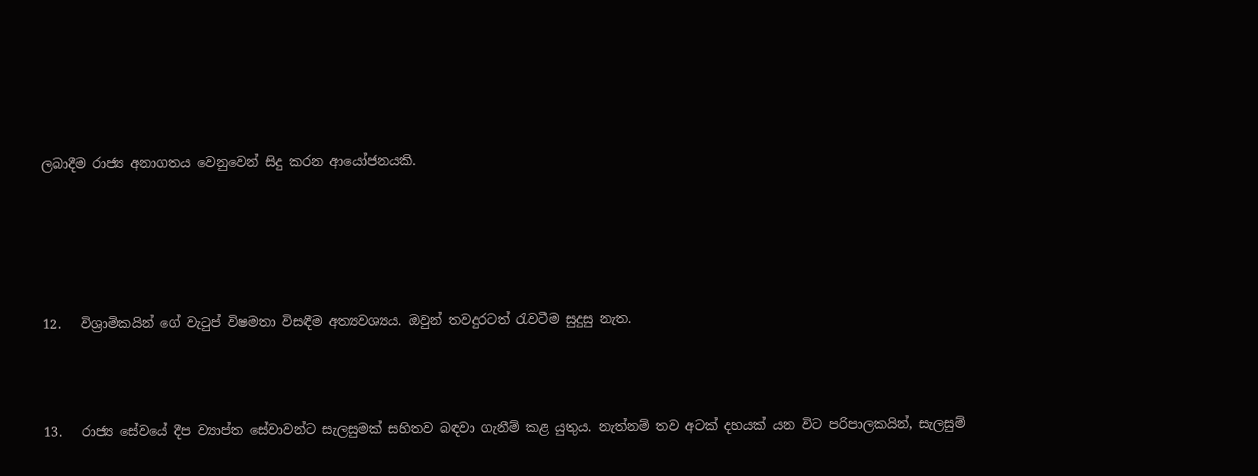ලබාදීම රාජ්‍ය අනාගතය වෙනුවෙන් සිදු කරන ආයෝජනයකි.





12.   විශ්‍රාමිකයින් ගේ වැටුප් විෂමතා විසඳීම අත්‍යවශ්‍යය. ඔවුන් තවදුරටත් රැවටීම සුදුසු නැත.



13.   රාජ්‍ය සේවයේ දීප ව්‍යාප්ත සේවාවන්ට සැලසුමක් සහිතව බඳවා ගැනීම් කළ යුතුය. නැත්නම් තව අටක් දහයක් යන විට පරිපාලකයින්, සැලසුම්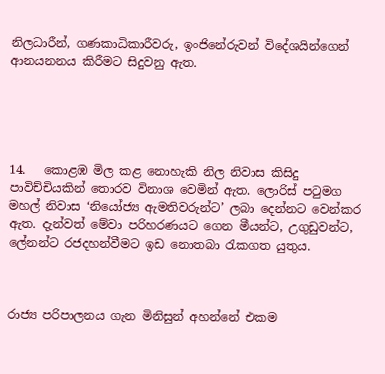නිලධාරීන්, ගණකාධිකාරීවරු, ඉංජිනේරුවන් විදේශයින්ගෙන් ආනයනනය කිරීමට සිදුවනු ඇත.





14.   කොළඹ මිල කළ නොහැකි නිල නිවාස කිසිදු පාවිච්චියකින් තොරව විනාශ වෙමින් ඇත. ලොරිස් පටුමග මහල් නිවාස ‘නියෝජ්‍ය ඇමතිවරුන්ට’ ලබා දෙන්නට වෙන්කර ඇත. දැන්වත් මේවා පරිහරණයට ගෙන මීයන්ට, උගුඩුවන්ට, ලේනන්ට රජදහන්වීමට ඉඩ නොතබා රැකගත යුතුය.



රාජ්‍ය පරිපාලනය ගැන මිනිසුන් අහන්නේ එකම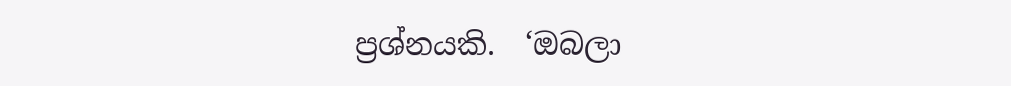ප්‍රශ්නයකි.  ‘ඔබලා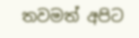තවමත් අපිට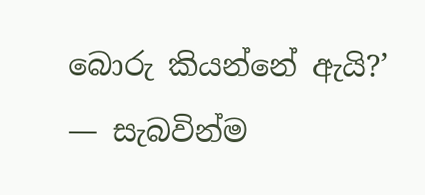බොරු කියන්නේ ඇයි?’  — සැබවින්ම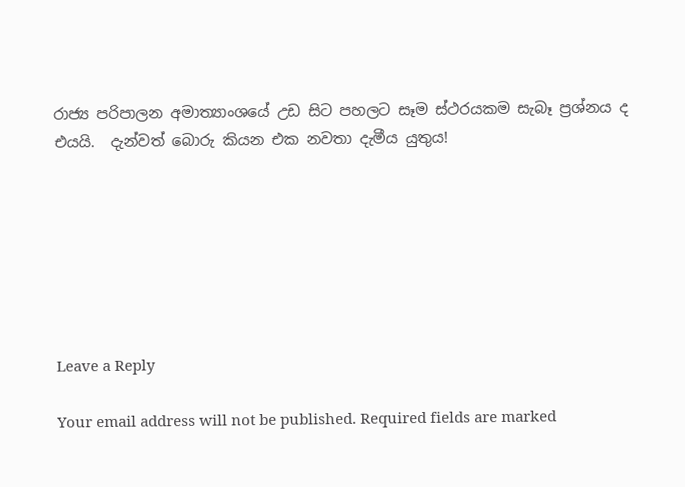රාජ්‍ය පරිපාලන අමාත්‍යාංශයේ උඩ සිට පහලට සෑම ස්ථරයකම සැබෑ ප්‍රශ්නය ද එයයි.  දැන්වත් බොරු කියන එක නවතා දැමීය යුතුය!







Leave a Reply

Your email address will not be published. Required fields are marked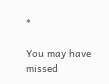*

You may have missed